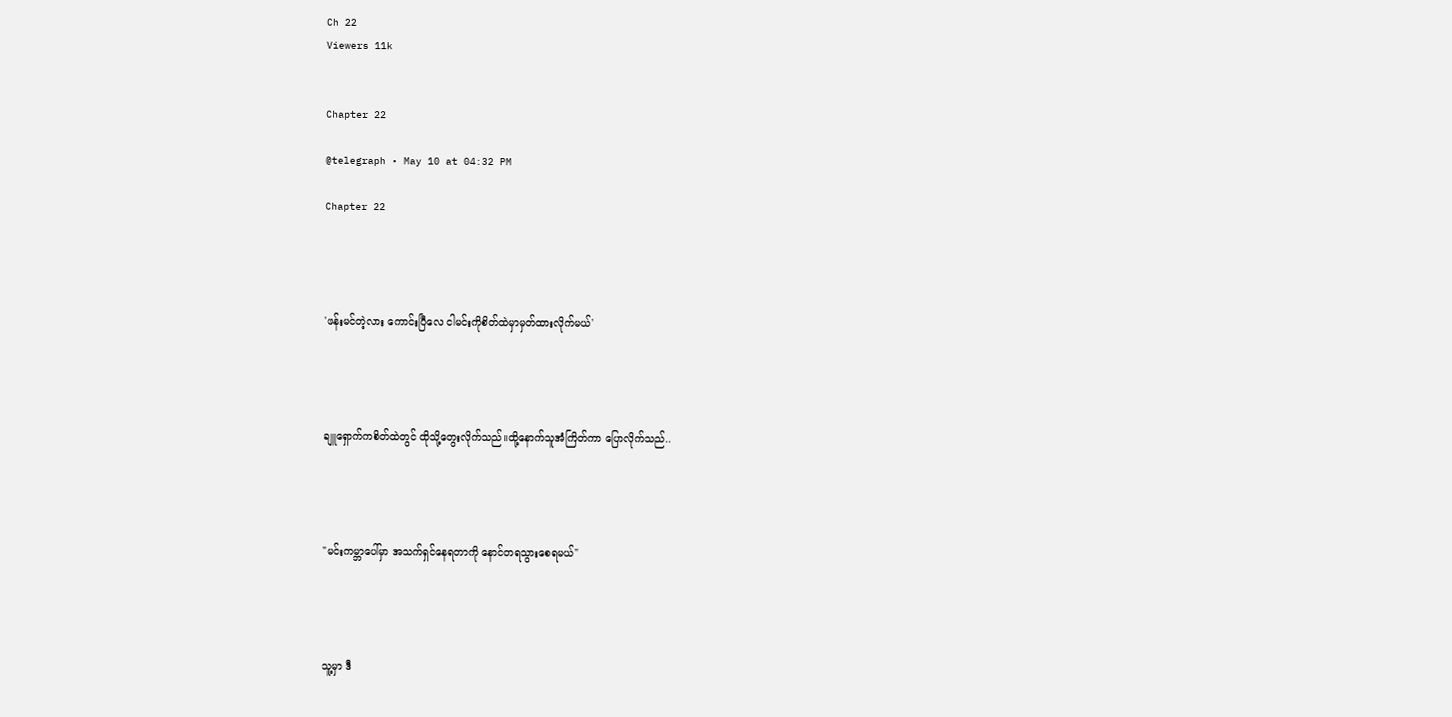Ch 22
Viewers 11k


Chapter 22

@telegraph • May 10 at 04:32 PM

Chapter 22




'ဖန်းမင်တဲ့လား ကောင်းပြီလေ ငါမင်းကိုစိတ်ထဲမှာမှတ်ထားလိုက်မယ်'




ချူရှောက်ကစိတ်ထဲတွင် ထိုသို့တွေးလိုက်သည်။ထို့နောက်သူအံကြိတ်ကာ ပြောလိုက်သည်..




"မင်းကမ္ဘာပေါ်မှာ အသက်ရှင်နေရတာကို နောင်တရသွားစေရမယ်"




သူ့မှာ ဒီ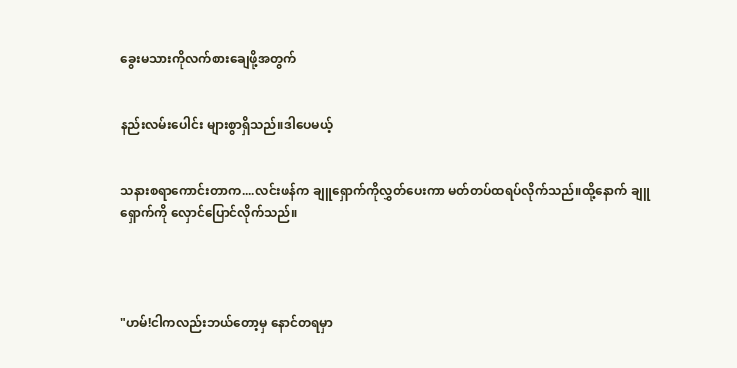ခွေးမသားကိုလက်စားချေဖို့အတွက်


နည်းလမ်းပေါင်း များစွာရှိသည်။ဒါပေမယ့်


သနားစရာကောင်းတာက....လင်းဖန်က ချူရှောက်ကိုလွှတ်ပေးကာ မတ်တပ်ထရပ်လိုက်သည်။ထို့နောက် ချူရှောက်ကို လှောင်ပြောင်လိုက်သည်။




"ဟမ်!ငါကလည်းဘယ်တော့မှ နောင်တရမှာ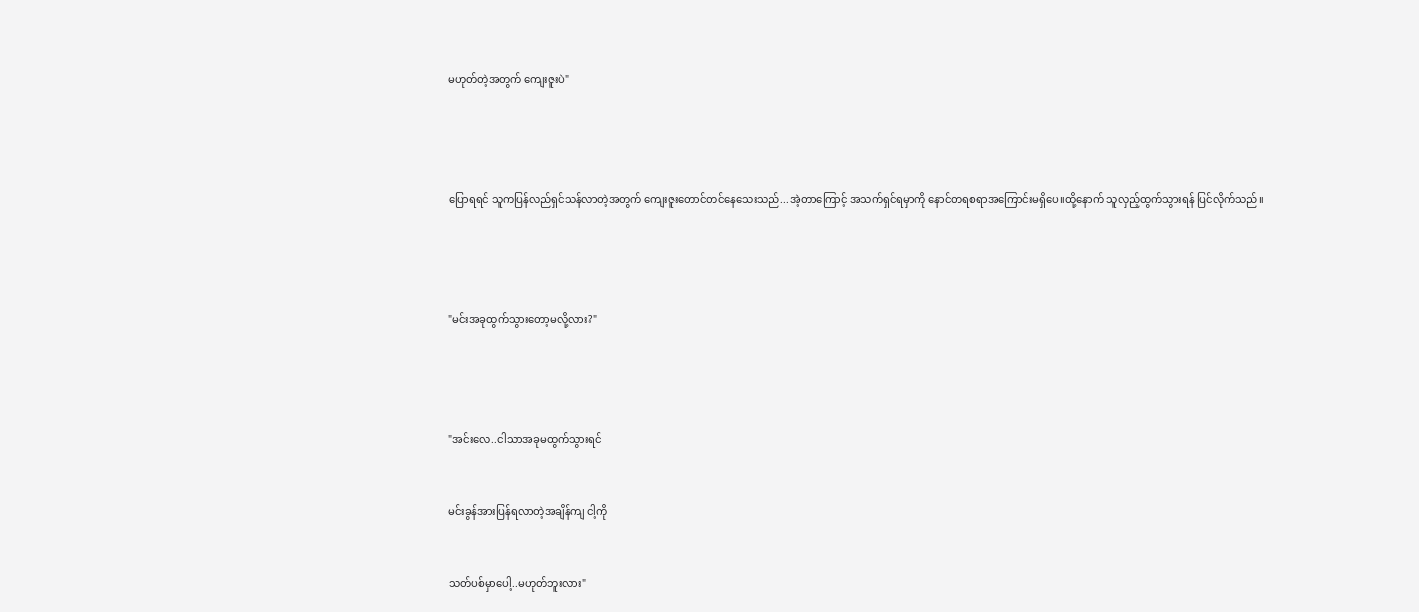မဟုတ်တဲ့အတွက် ကျေးဇူးပဲ"




ပြောရရင် သူကပြန်လည်ရှင်သန်လာတဲ့အတွက် ကျေးဇူးတောင်တင်နေသေးသည်...အဲ့တာကြောင့် အသက်ရှင်ရမှာကို နောင်တရစရာအကြောင်းမရှိပေ။ထို့နောက် သူလှည့်ထွက်သွားရန် ပြင်လိုက်သည်။




"မင်းအခုထွက်သွားတော့မလို့လား?"




"အင်းလေ..ငါသာအခုမထွက်သွားရင်


မင်းခွန်အားပြန်ရလာတဲ့အချိန်ကျ ငါ့ကို


သတ်ပစ်မှာပေါ့..မဟုတ်ဘူးလား"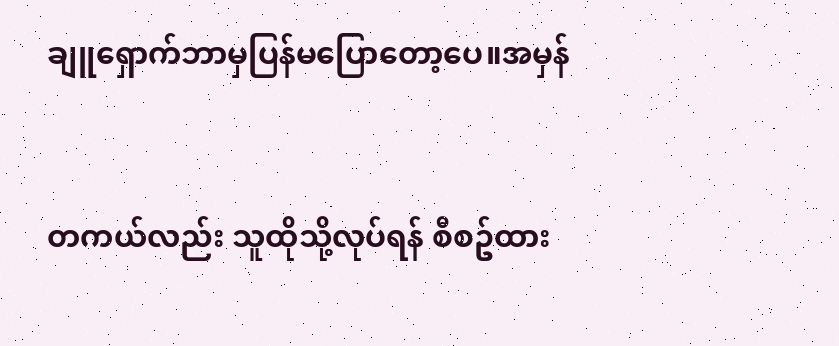ချူရှောက်ဘာမှပြန်မပြောတော့ပေ။အမှန်


တကယ်လည်း သူထိုသို့လုပ်ရန် စီစဥ်ထား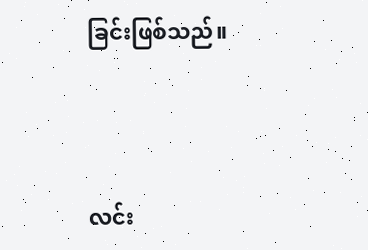ခြင်းဖြစ်သည်။




လင်း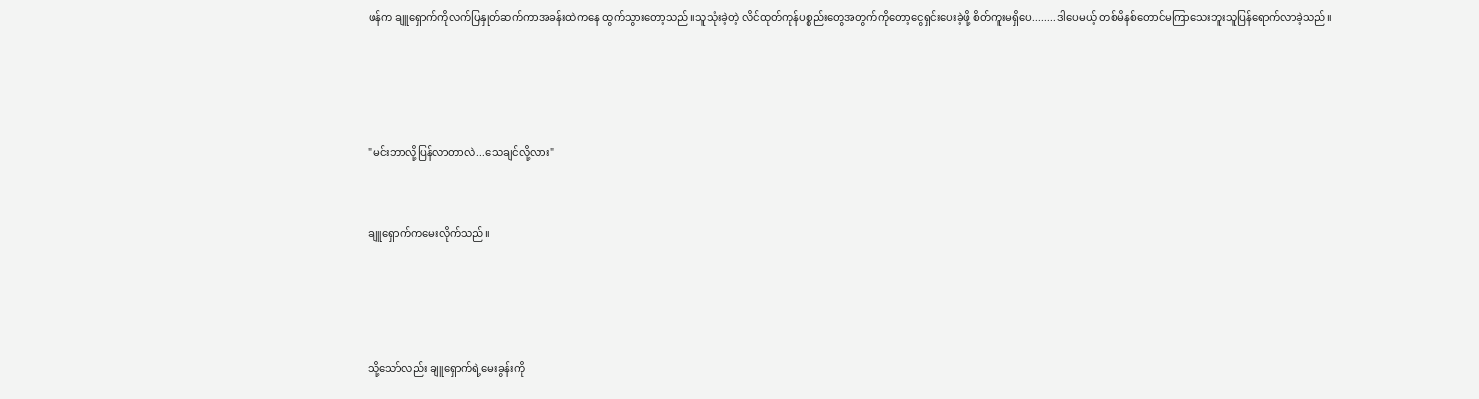ဖန်က ချူရှောက်ကိုလက်ပြနှုတ်ဆက်ကာအခန်းထဲကနေ ထွက်သွားတော့သည်။သူသုံးခဲ့တဲ့ လိင်ထုတ်ကုန်ပစ္စည်းတွေအတွက်ကိုတော့ငွေရှင်းပေးခဲ့ဖို့ စိတ်ကူးမရှိပေ........ဒါပေမယ့် တစ်မိနစ်တောင်မကြာသေးဘူးသူပြန်ရောက်လာခဲ့သည်။




"မင်းဘာလို့ပြန်လာတာလဲ...သေချင်လို့လား"


ချူရှောက်ကမေးလိုက်သည်။




သို့သော်လည်း ချူရှောက်ရဲ့မေးခွန်းကို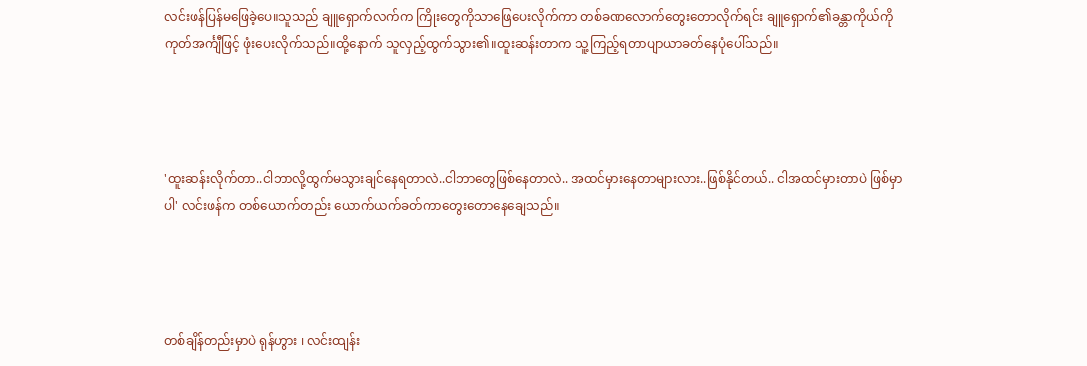လင်းဖန်ပြန်မဖြေခဲ့ပေ။သူသည် ချူရှောက်လက်က ကြိုးတွေကိုသာဖြေပေးလိုက်ကာ တစ်ခဏလောက်တွေးတောလိုက်ရင်း ချူရှောက်၏ခန္တာကိုယ်ကို ကုတ်အင်္ကျီဖြင့် ဖုံးပေးလိုက်သည်။ထို့နောက် သူလှည့်ထွက်သွား၏။ထူးဆန်းတာက သူ့ကြည့်ရတာပျာယာခတ်နေပုံပေါ်သည်။




'ထူးဆန်းလိုက်တာ..ငါဘာလို့ထွက်မသွားချင်နေရတာလဲ..ငါဘာတွေဖြစ်နေတာလဲ.. အထင်မှားနေတာများလား..ဖြစ်နိုင်တယ်.. ငါအထင်မှားတာပဲ ဖြစ်မှာပါ' လင်းဖန်က တစ်ယောက်တည်း ယောက်ယက်ခတ်ကာတွေးတောနေချေသည်။




တစ်ချိန်တည်းမှာပဲ ရုန်ဟွား ၊ လင်းထျန်း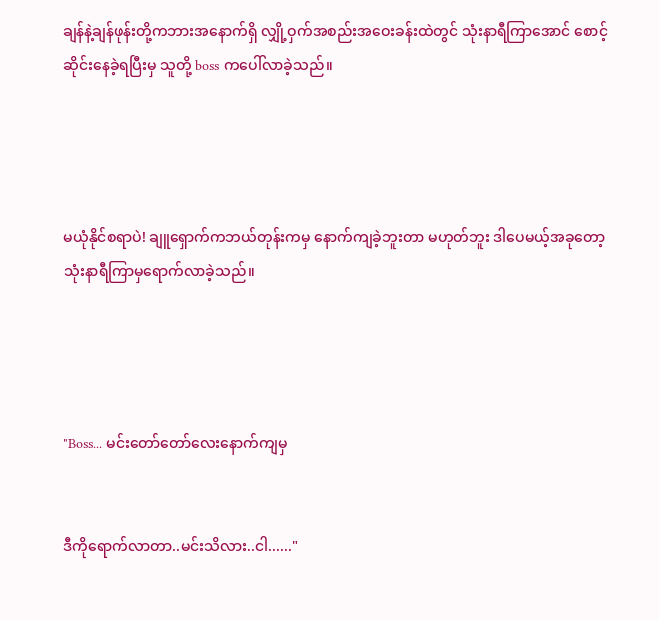ချန်နဲ့ချန်ဖုန်းတို့ကဘားအနောက်ရှိ လျှို့ဝှက်အစည်းအဝေးခန်းထဲတွင် သုံးနာရီကြာအောင် စောင့်ဆိုင်းနေခဲ့ရပြီးမှ သူတို့ boss ကပေါ်လာခဲ့သည်။




မယုံနိုင်စရာပဲ! ချူရှောက်ကဘယ်တုန်းကမှ နောက်ကျခဲ့ဘူးတာ မဟုတ်ဘူး ဒါပေမယ့်အခုတော့ သုံးနာရီကြာမှရောက်လာခဲ့သည်။




"Boss... မင်းတော်တော်လေးနောက်ကျမှ


ဒီကိုရောက်လာတာ..မင်းသိလား..ငါ......"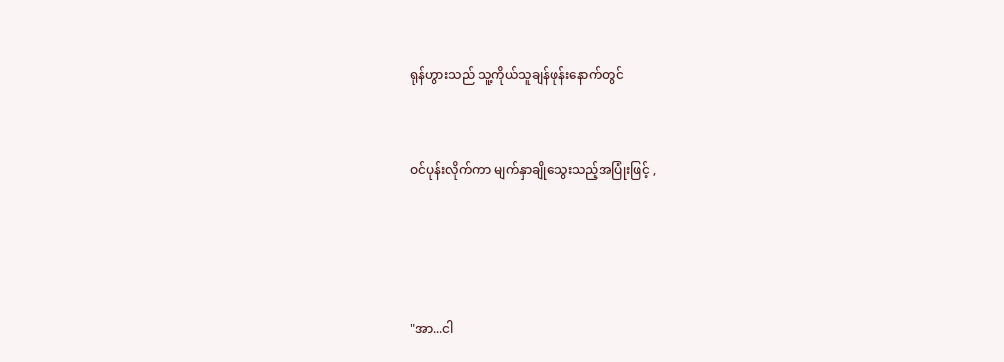ရုန်ဟွားသည် သူ့ကိုယ်သူချန်ဖုန်းနောက်တွင်


ဝင်ပုန်းလိုက်ကာ မျက်နှာချိုသွေးသည့်အပြုံးဖြင့် ,




"အာ...ငါ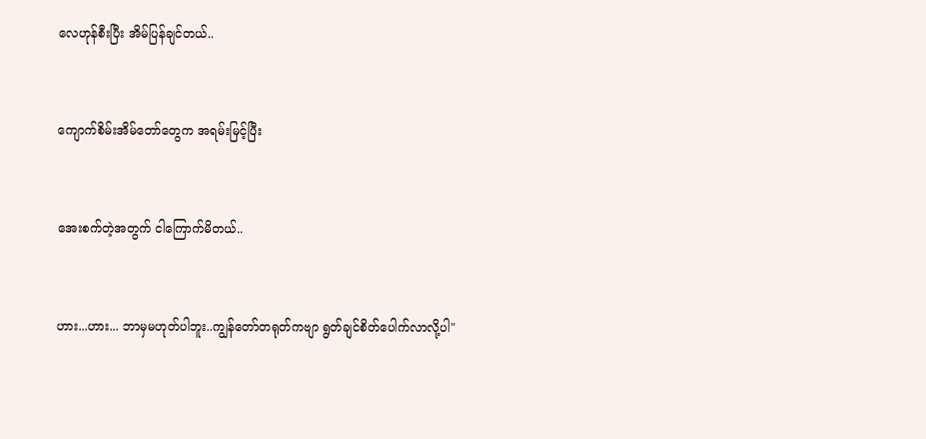လေဟုန်စီးပြီး အိမ်ပြန်ချင်တယ်..


ကျောက်စိမ်းအိမ်တော်တွေက အရမ်းမြင့်ပြီး


အေးစက်တဲ့အတွက် ငါကြောက်မိတယ်..


ဟား...ဟား... ဘာမှမဟုတ်ပါဘူး..ကျွန်တော်တရုတ်ကဗျာ ရွတ်ချင်စိတ်ပေါက်လာလို့ပါ"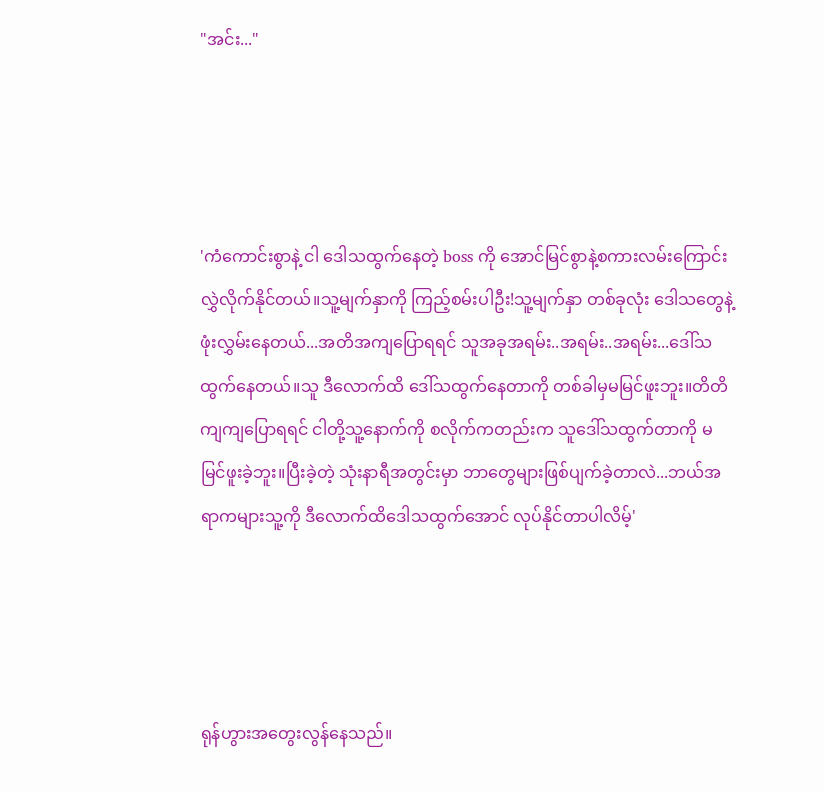"အင်း..."




'ကံကောင်းစွာနဲ့ ငါ ဒေါသထွက်နေတဲ့ boss ကို အောင်မြင်စွာနဲ့စကားလမ်းကြောင်းလွှဲလိုက်နိုင်တယ်။သူ့မျက်နှာကို ကြည့်စမ်းပါဦး!သူ့မျက်နှာ တစ်ခုလုံး ဒေါသတွေနဲ့ဖုံးလွှမ်းနေတယ်...အတိအကျပြောရရင် သူအခုအရမ်း..အရမ်း..အရမ်း...ဒေါ်သထွက်နေတယ်။သူ ဒီလောက်ထိ ဒေါ်သထွက်နေတာကို တစ်ခါမှမမြင်ဖူးဘူး။တိတိကျကျပြောရရင် ငါတို့သူ့နောက်ကို စလိုက်ကတည်းက သူဒေါ်သထွက်တာကို မမြင်ဖူးခဲ့ဘူး။ပြီးခဲ့တဲ့ သုံးနာရီအတွင်းမှာ ဘာတွေများဖြစ်ပျက်ခဲ့တာလဲ...ဘယ်အရာကများသူ့ကို ဒီလောက်ထိဒေါသထွက်အောင် လုပ်နိုင်တာပါလိမ့်'




ရုန်ဟွားအတွေးလွန်နေသည်။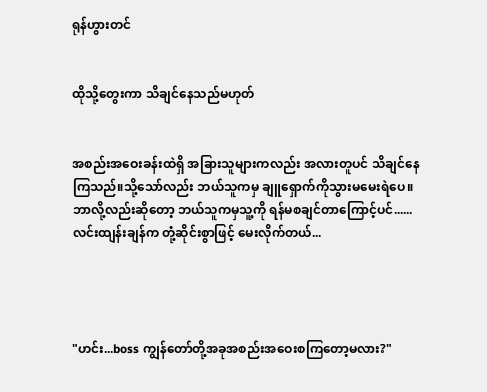ရုန်ဟွားတင်


ထိုသို့တွေးကာ သိချင်နေသည်မဟုတ်


အစည်းအဝေးခန်းထဲရှိ အခြားသူများကလည်း အလားတူပင် သိချင်နေကြသည်။သို့သော်လည်း ဘယ်သူကမှ ချူရှောက်ကိုသွားမမေးရဲပေ။ ဘာလို့လည်းဆိုတော့ ဘယ်သူကမှသူ့ကို ရန်မစချင်တာကြောင့်ပင်...... လင်းထျန်းချန်က တုံ့ဆိုင်းစွာဖြင့် မေးလိုက်တယ်...




"ဟင်း...boss ကျွန်တော်တို့အခုအစည်းအဝေးစကြတော့မလား?"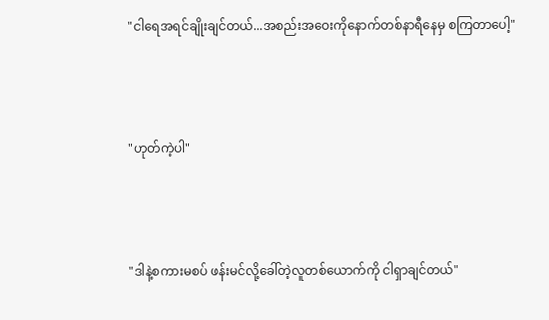"ငါရေအရင်ချိုးချင်တယ်...အစည်းအဝေးကိုနောက်တစ်နာရီနေမှ စကြတာပေါ့"




"ဟုတ်ကဲ့ပါ"




"ဒါနဲ့စကားမစပ် ဖန်းမင်လို့ခေါ်တဲ့လူတစ်ယောက်ကို ငါရှာချင်တယ်"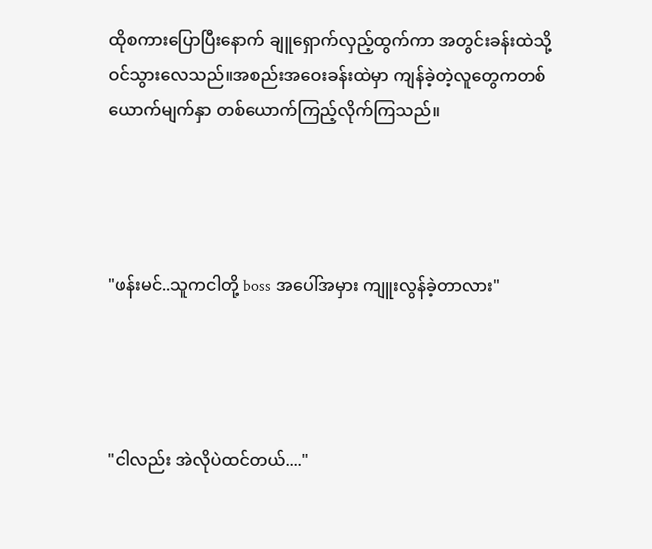ထိုစကားပြောပြီးနောက် ချူရှောက်လှည့်ထွက်ကာ အတွင်းခန်းထဲသို့ဝင်သွားလေသည်။အစည်းအဝေးခန်းထဲမှာ ကျန်ခဲ့တဲ့လူတွေကတစ်ယောက်မျက်နှာ တစ်ယောက်ကြည့်လိုက်ကြသည်။




"ဖန်းမင်..သူကငါတို့ boss အပေါ်အမှား ကျူးလွန်ခဲ့တာလား"




"ငါလည်း အဲလိုပဲထင်တယ်...."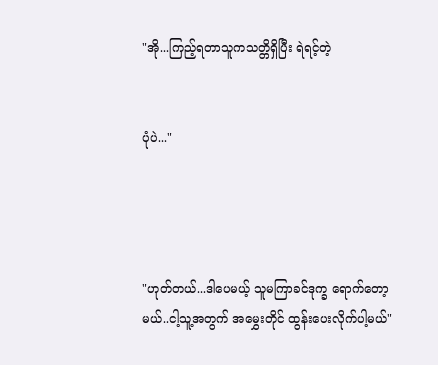"အို...ကြည့်ရတာသူကသတ္တိရှိပြီး ရဲရင့်တဲ့


ပုံပဲ..."




"ဟုတ်တယ်...ဒါပေမယ့် သူမကြာခင်ဒုက္ခ ရောက်တော့မယ်..ငါ့သူ့အတွက် အမွှေးတိုင် ထွန်းပေးလိုက်ပါ့မယ်"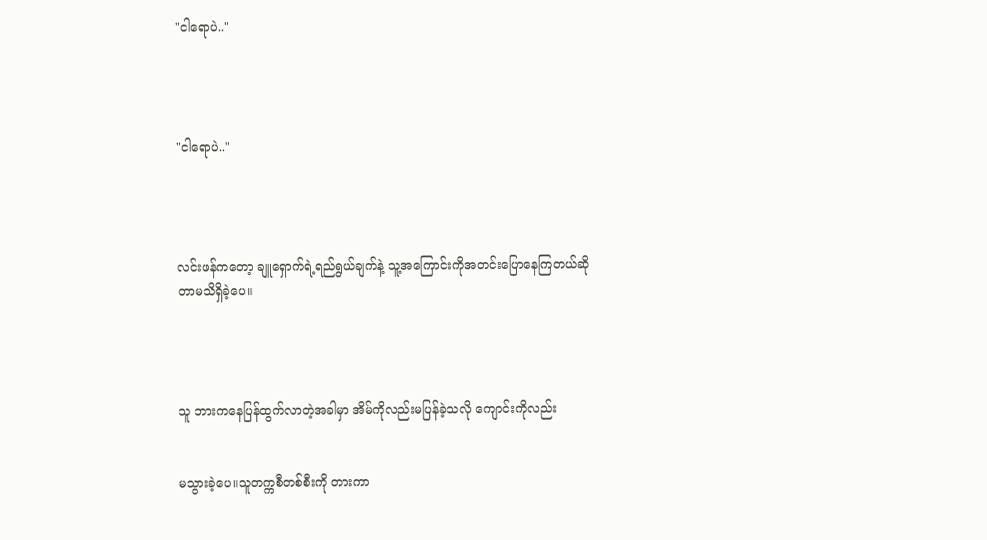"ငါရောပဲ.."




"ငါရောပဲ.."




လင်းဖန်ကတော့ ချူရှောက်ရဲ့ရည်ရွယ်ချက်နဲ့ သူ့အကြောင်းကိုအတင်းပြောနေကြတယ်ဆိုတာမသိရှိခဲ့ပေ။




သူ ဘားကနေပြန်ထွက်လာတဲ့အခါမှာ အိမ်ကိုလည်းမပြန်ခဲ့သလို ကျောင်းကိုလည်း


မသွားခဲ့ပေ။သူတက္ကစီတစ်စီးကို တားကာ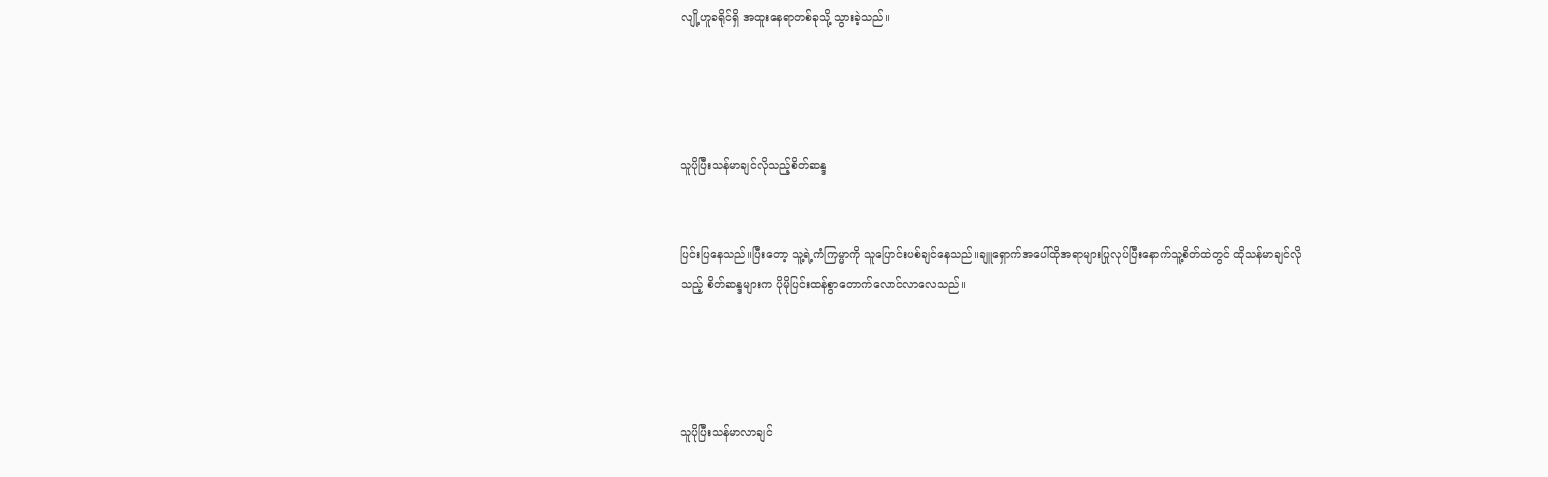လျို့ဟူခရိုင်ရှိ အထူးနေရာတစ်ခုသို့ သွားခဲ့သည်။




သူပိုပြီးသန်မာချင်လိုသည့်စိတ်ဆန္ဒ


ပြင်းပြနေသည်။ပြီးတော့ သူ့ရဲ့ကံကြမ္မာကို သူပြောင်းပစ်ချင်နေသည်။ချူရှောက်အပေါ်ထိုအရာများပြုလုပ်ပြီးနောက်သူ့စိတ်ထဲတွင် ထိုသန်မာချင်လိုသည့် စိတ်ဆန္ဒများက ပိုမိုပြင်းထန်စွာတောက်လောင်လာလေသည်။




သူပိုပြီးသန်မာလာချင်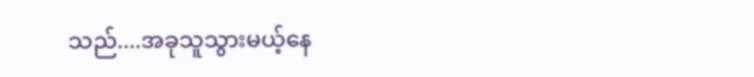သည်....အခုသူသွားမယ့်နေ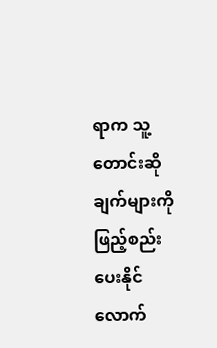ရာက သူ့တောင်းဆိုချက်များကို ဖြည့်စည်းပေးနိုင်လောက်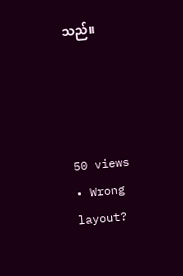သည်။




50 views • Wrong layout?